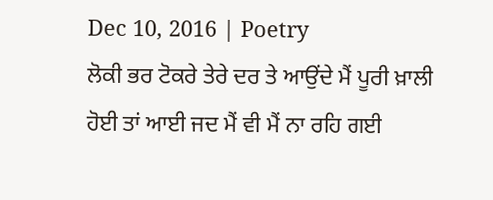Dec 10, 2016 | Poetry
ਲੋਕੀ ਭਰ ਟੋਕਰੇ ਤੇਰੇ ਦਰ ਤੇ ਆਉਂਦੇ ਮੈਂ ਪੂਰੀ ਖ਼ਾਲੀ ਹੋਈ ਤਾਂ ਆਈ ਜਦ ਮੈਂ ਵੀ ਮੈਂ ਨਾ ਰਹਿ ਗਈ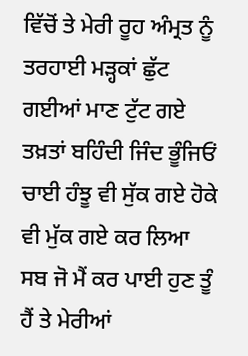ਵਿੱਚੋਂ ਤੇ ਮੇਰੀ ਰੂਹ ਅੰਮ੍ਰਤ ਨੂੰ ਤਰਹਾਈ ਮੜ੍ਹਕਾਂ ਛੁੱਟ ਗਈਆਂ ਮਾਣ ਟੁੱਟ ਗਏ ਤਖ਼ਤਾਂ ਬਹਿੰਦੀ ਜਿੰਦ ਭੂੰਜਿਓਂ ਚਾਈ ਹੰਝੂ ਵੀ ਸੁੱਕ ਗਏ ਹੋਕੇ ਵੀ ਮੁੱਕ ਗਏ ਕਰ ਲਿਆ ਸਬ ਜੋ ਮੈਂ ਕਰ ਪਾਈ ਹੁਣ ਤੂੰ ਹੈਂ ਤੇ ਮੇਰੀਆਂ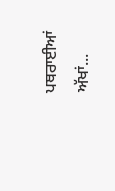ਪਥਰਾਈਆਂ ਅੱਖਾਂ...